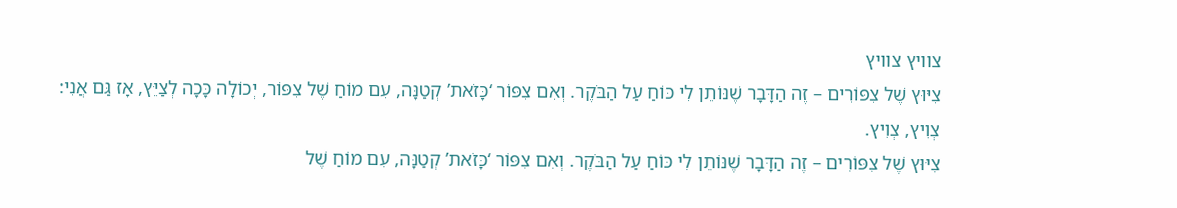צוויץ צוויץ
צִיּוּץ שֶׁל צִפּוֹרִים – זֶה הַדָּבָר שֶׁנּוֹתֵן לִי כּוֹחַ עַל הַבֹּקֶר. וְאִם צִפּוֹר ‘כָּזֹאת’ קְטַנָּה, עִם מוֹחַ שֶׁל צִפּוֹר, יְכוֹלָה כָּכָה לְצַיֵּץ, אָז גַּם אֲנִי: צְוִיץ, צְוִיץ.
צִיּוּץ שֶׁל צִפּוֹרִים – זֶה הַדָּבָר שֶׁנּוֹתֵן לִי כּוֹחַ עַל הַבֹּקֶר. וְאִם צִפּוֹר ‘כָּזֹאת’ קְטַנָּה, עִם מוֹחַ שֶׁל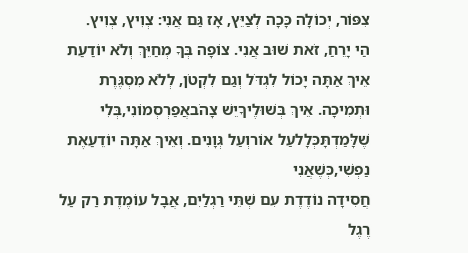צִפּוֹר, יְכוֹלָה כָּכָה לְצַיֵּץ, אָז גַּם אֲנִי: צְוִיץ, צְוִיץ.
הַי יָרֵחַ, זֹאת שׁוּב אֲנִי. צוֹפָה בְּךָ מְחַיֵּךְ וְלֹא יוֹדַעַת אֵיךְ אַתָּה יָכוֹל לִגְדֹּל וְגַם לִקְטֹן, לְלֹא מִסְגֶּרֶת וּתְמִיכָה. אֵיךְ בְּשׁוּלֶיךָיֵשׁ צָהֹבאֲפַרְסְמוֹנִי,בְּלִי שֶׁלָּמַדְתָּכְּלָלעַל אוֹרוְעַל גְּוָנִים. וְאֵיךְ אַתָּה יוֹדֵעַאֶת נַפְשִׁי,כְּשֶׁאֲנִי
חֲסִידָה נוֹדֶדֶת עִם שְׁתֵּי רַגְלַיִם, אֲבָל עוֹמֶדֶת רַק עַל רֶגֶל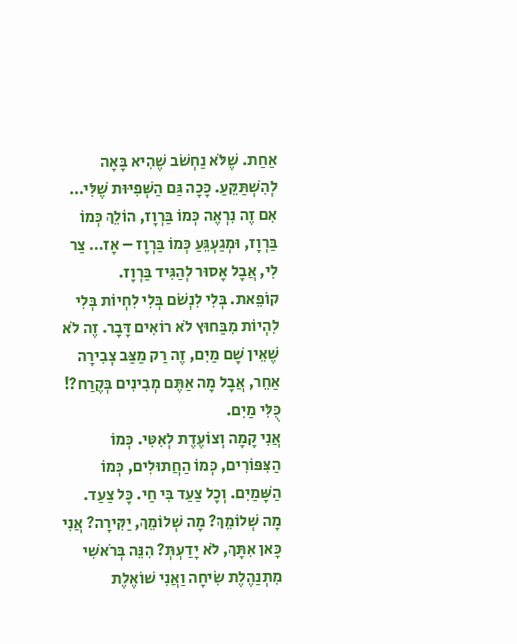אַחַת. שֶׁלֹּא נַחְשֹׁב שֶׁהִיא בָּאָה לְהִשְׁתַּקֵּעַ. כָּכָה גַּם הַשְּׁפִיּוּת שֶׁלִּי…
אִם זֶה נִרְאֶה כְּמוֹ בַּרְוָז, הוֹלֵךְ כְּמוֹ בַּרְוָז, וּמְגַעְגֵּעַ כְּמוֹ בַּרְוָז – אָז… צַר לִי, אֲבָל אָסוּר לְהַגִּיד בַּרְוָז.
קוֹפֵאת. בְּלִי לִנְשֹׁם בְּלִי לִחְיוֹת בְּלִי לִהְיוֹת מִבַּחוּץ לֹא רוֹאִים דָּבָר. זֶה לֹא שֶׁאֵין שָׁם מַיִם, זֶה רַק מַצַּב צְבִירָה אַחֵר, אֲבָל מָה אַתֶּם מְבִינִים בְּקֶרַח?! כֻּלִּי מַיִם.
אֲנִי קָמָה וְצוֹעֶדֶת לְאִטִּי. כְּמוֹ הַצִּפּוֹרִים, כְּמוֹ הַחֲתוּלִים, כְּמוֹ הַשָּׁמַיִם. וְכָל צַעַד בִּי חַי. כָּל צַעַד.
מָה שְׁלוֹמֵךְ? מָה שְׁלוֹמֵךְ, יַקִּירָה? אֲנִי כָּאן אִתָּךְ, לֹא יָדַעְתְּ? הִנֵּה בְּרֹאשִׁי מִתְנַהֶלֶת שִׂיחָה וַאֲנִי שׁוֹאֶלֶת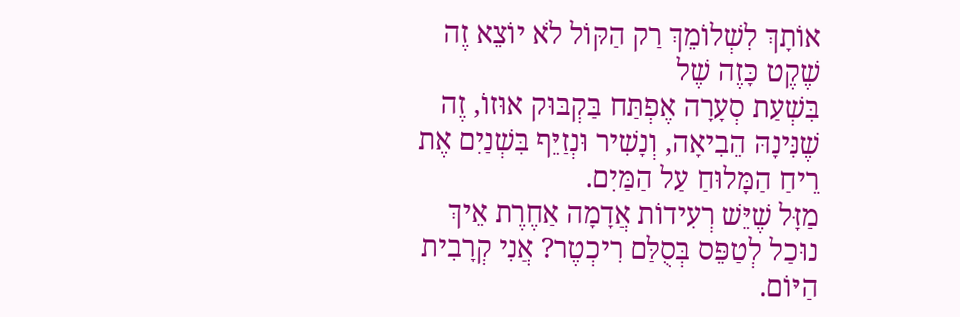אוֹתָךְ לִשְׁלוֹמֵךְ רַק הַקּוֹל לֹא יוֹצֵא זֶה שֶׁקֶט כָּזֶה שֶׁל
בִּשְׁעַת סְעָרָה אֶפְתַּח בַּקְבּוּק אוּזוֹ, זֶה שֶׁנִּינָהּ הֵבִיאָה, וְנָשִׁיר וּנְזַיֵּף בִּשְׁנַיִם אֶת רֵיחַ הַמָּלוּחַ עַל הַמַּיִם.
מַזָּל שֶׁיֵּשׁ רְעִידוֹת אֲדָמָה אַחֶרֶת אֵיךְ נוּכַל לְטַפֵּס בְּסֻלַּם רִיכְטֶר? אֲנִי קְרָבִית הַיּוֹם.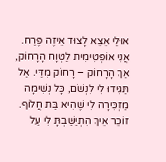אוּלַי אֵצֵא לָצוּד אֵיזֶה פֶּרַח.
אֲנִי אוֹפְּטִימִית לַטְּוָח הָרָחוֹק, אַךְ הָרָחוֹק – רָחוֹק מִדַּי. אַל תַּגִּידוּ לִי לִנְשֹׁם, כָּל נְשִׁימָה מַזְכִּירָה לִי שֶׁהִיא בַּת חֲלוֹף. זוֹכֵר אֵיךְ הִתְיַשַּׁבְתָּ לִי עַל